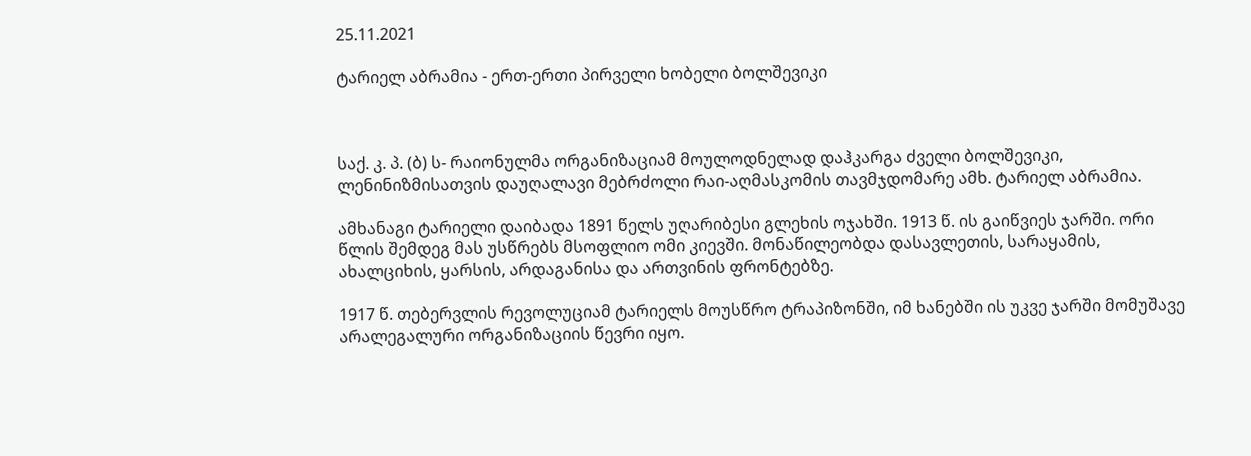25.11.2021

ტარიელ აბრამია - ერთ-ერთი პირველი ხობელი ბოლშევიკი



საქ. კ. პ. (ბ) ს- რაიონულმა ორგანიზაციამ მოულოდნელად დაჰკარგა ძველი ბოლშევიკი, ლენინიზმისათვის დაუღალავი მებრძოლი რაი-აღმასკომის თავმჯდომარე ამხ. ტარიელ აბრამია.

ამხანაგი ტარიელი დაიბადა 1891 წელს უღარიბესი გლეხის ოჯახში. 1913 წ. ის გაიწვიეს ჯარში. ორი წლის შემდეგ მას უსწრებს მსოფლიო ომი კიევში. მონაწილეობდა დასავლეთის, სარაყამის, ახალციხის, ყარსის, არდაგანისა და ართვინის ფრონტებზე.

1917 წ. თებერვლის რევოლუციამ ტარიელს მოუსწრო ტრაპიზონში, იმ ხანებში ის უკვე ჯარში მომუშავე არალეგალური ორგანიზაციის წევრი იყო.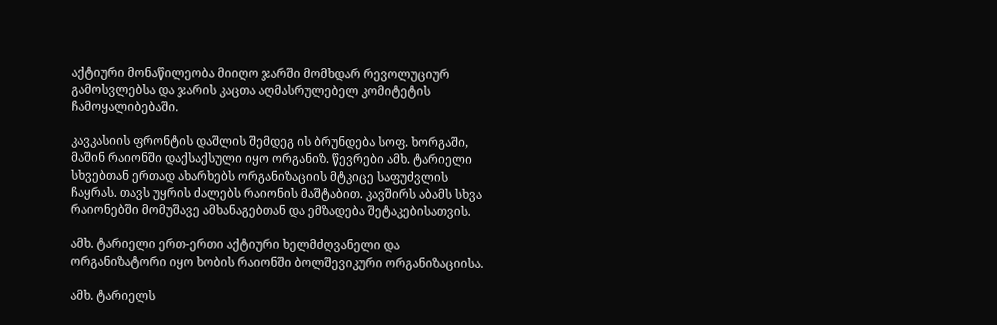აქტიური მონაწილეობა მიიღო ჯარში მომხდარ რევოლუციურ გამოსვლებსა და ჯარის კაცთა აღმასრულებელ კომიტეტის ჩამოყალიბებაში.

კავკასიის ფრონტის დაშლის შემდეგ ის ბრუნდება სოფ. ხორგაში, მაშინ რაიონში დაქსაქსული იყო ორგანიზ. წევრები ამხ. ტარიელი სხვებთან ერთად ახარხებს ორგანიზაციის მტკიცე საფუძვლის ჩაყრას. თავს უყრის ძალებს რაიონის მაშტაბით. კავშირს აბამს სხვა რაიონებში მომუშავე ამხანაგებთან და ემზადება შეტაკებისათვის.

ამხ. ტარიელი ერთ-ერთი აქტიური ხელმძღვანელი და ორგანიზატორი იყო ხობის რაიონში ბოლშევიკური ორგანიზაციისა.

ამხ. ტარიელს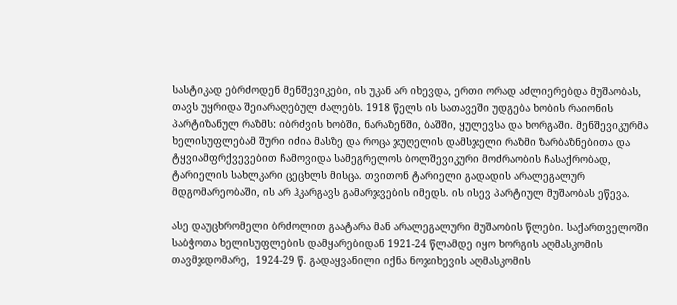სასტიკად ებრძოდენ მენშევიკები, ის უკან არ იხევდა, ერთი ორად აძლიერებდა მუშაობას, თავს უყრიდა შეიარაღებულ ძალებს. 1918 წელს ის სათავეში უდგება ხობის რაიონის პარტიზანულ რაზმს: იბრძვის ხობში, ნარაზენში, ბაშში, ყულევსა და ხორგაში. მენშევიკურმა ხელისუფლებამ შური იძია მასზე და როცა ჯუღელის დამსჯელი რაზმი ზარბაზნებითა და ტყვიამფრქვევებით ჩამოვიდა სამეგრელოს ბოლშევიკური მოძრაობის ჩასაქრობად, ტარიელის სახლკარი ცეცხლს მისცა. თვითონ ტარიელი გადადის არალეგალურ მდგომარეობაში, ის არ ჰკარგავს გამარჯვების იმედს. ის ისევ პარტიულ მუშაობას ეწევა.

ასე დაუცხრომელი ბრძოლით გაატარა მან არალეგალური მუშაობის წლები. საქართველოში საბჭოთა ხელისუფლების დამყარებიდან 1921-24 წლამდე იყო ხორგის აღმასკომის თავმჯდომარე,  1924-29 წ. გადაყვანილი იქნა ნოჯიხევის აღმასკომის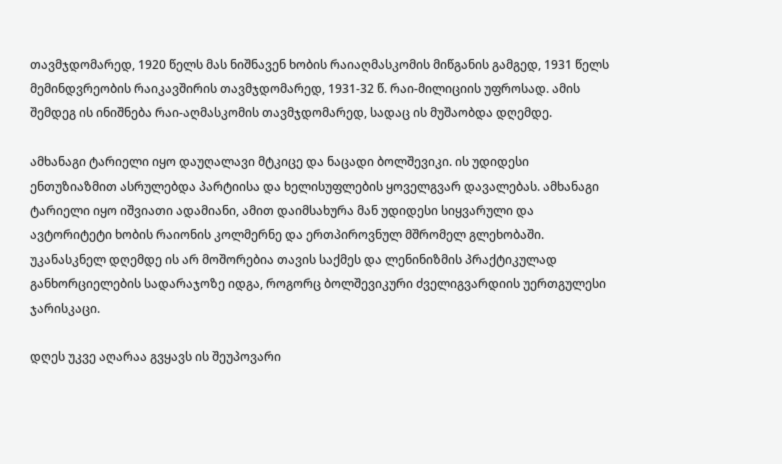თავმჯდომარედ, 1920 წელს მას ნიშნავენ ხობის რაიაღმასკომის მიწგანის გამგედ, 1931 წელს მემინდვრეობის რაიკავშირის თავმჯდომარედ, 1931-32 წ. რაი-მილიციის უფროსად. ამის შემდეგ ის ინიშნება რაი-აღმასკომის თავმჯდომარედ, სადაც ის მუშაობდა დღემდე.

ამხანაგი ტარიელი იყო დაუღალავი მტკიცე და ნაცადი ბოლშევიკი. ის უდიდესი ენთუზიაზმით ასრულებდა პარტიისა და ხელისუფლების ყოველგვარ დავალებას. ამხანაგი ტარიელი იყო იშვიათი ადამიანი, ამით დაიმსახურა მან უდიდესი სიყვარული და ავტორიტეტი ხობის რაიონის კოლმერნე და ერთპიროვნულ მშრომელ გლეხობაში. უკანასკნელ დღემდე ის არ მოშორებია თავის საქმეს და ლენინიზმის პრაქტიკულად განხორციელების სადარაჯოზე იდგა, როგორც ბოლშევიკური ძველიგვარდიის უერთგულესი ჯარისკაცი.

დღეს უკვე აღარაა გვყავს ის შეუპოვარი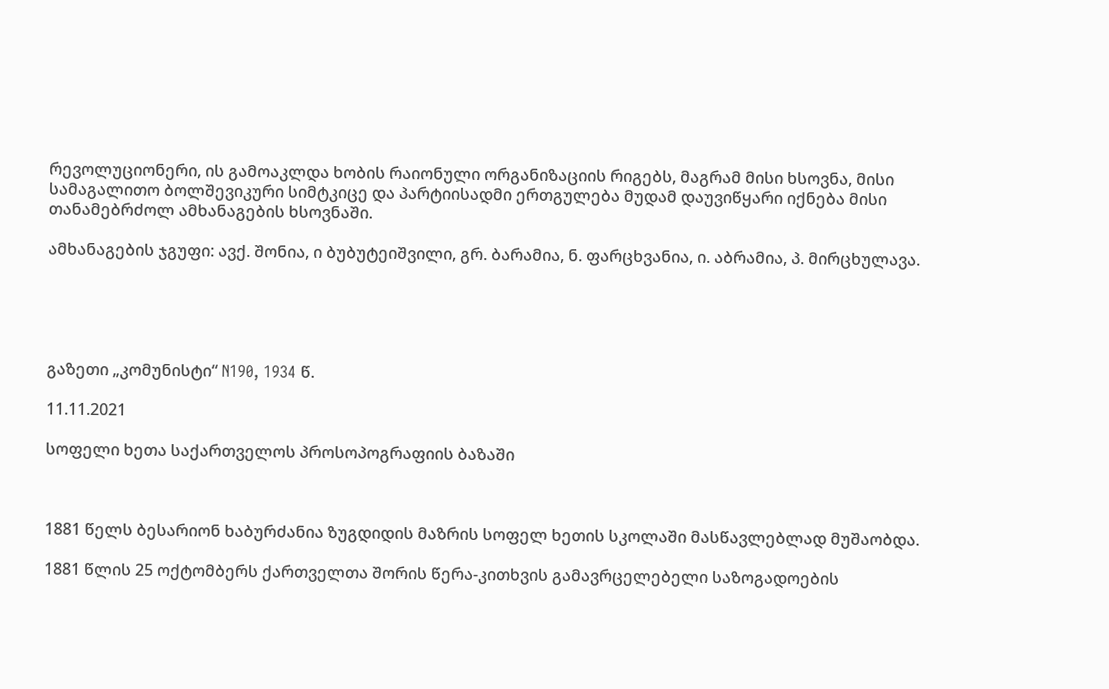რევოლუციონერი, ის გამოაკლდა ხობის რაიონული ორგანიზაციის რიგებს, მაგრამ მისი ხსოვნა, მისი სამაგალითო ბოლშევიკური სიმტკიცე და პარტიისადმი ერთგულება მუდამ დაუვიწყარი იქნება მისი თანამებრძოლ ამხანაგების ხსოვნაში.

ამხანაგების ჯგუფი: ავქ. შონია, ი ბუბუტეიშვილი, გრ. ბარამია, ნ. ფარცხვანია, ი. აბრამია, პ. მირცხულავა.





გაზეთი „კომუნისტი“ N190, 1934 წ.

11.11.2021

სოფელი ხეთა საქართველოს პროსოპოგრაფიის ბაზაში



1881 წელს ბესარიონ ხაბურძანია ზუგდიდის მაზრის სოფელ ხეთის სკოლაში მასწავლებლად მუშაობდა.

1881 წლის 25 ოქტომბერს ქართველთა შორის წერა-კითხვის გამავრცელებელი საზოგადოების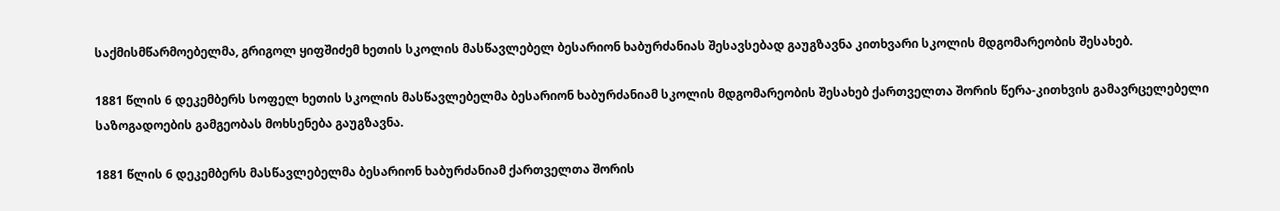საქმისმწარმოებელმა, გრიგოლ ყიფშიძემ ხეთის სკოლის მასწავლებელ ბესარიონ ხაბურძანიას შესავსებად გაუგზავნა კითხვარი სკოლის მდგომარეობის შესახებ.

1881 წლის 6 დეკემბერს სოფელ ხეთის სკოლის მასწავლებელმა ბესარიონ ხაბურძანიამ სკოლის მდგომარეობის შესახებ ქართველთა შორის წერა-კითხვის გამავრცელებელი საზოგადოების გამგეობას მოხსენება გაუგზავნა.

1881 წლის 6 დეკემბერს მასწავლებელმა ბესარიონ ხაბურძანიამ ქართველთა შორის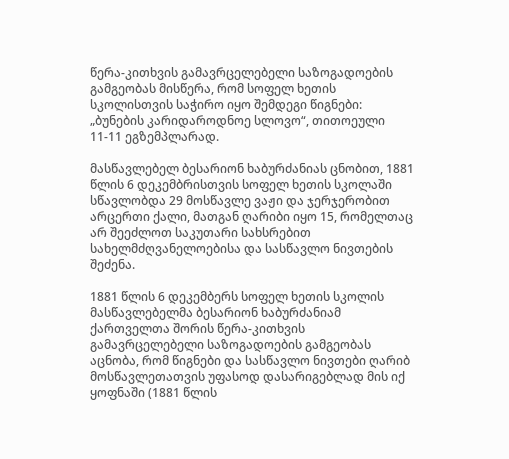წერა-კითხვის გამავრცელებელი საზოგადოების გამგეობას მისწერა, რომ სოფელ ხეთის სკოლისთვის საჭირო იყო შემდეგი წიგნები: „ბუნების კარიდაროდნოე სლოვო“, თითოეული 11-11 ეგზემპლარად.

მასწავლებელ ბესარიონ ხაბურძანიას ცნობით, 1881 წლის 6 დეკემბრისთვის სოფელ ხეთის სკოლაში სწავლობდა 29 მოსწავლე ვაჟი და ჯერჯერობით არცერთი ქალი, მათგან ღარიბი იყო 15, რომელთაც არ შეეძლოთ საკუთარი სახსრებით სახელმძღვანელოებისა და სასწავლო ნივთების შეძენა.

1881 წლის 6 დეკემბერს სოფელ ხეთის სკოლის მასწავლებელმა ბესარიონ ხაბურძანიამ ქართველთა შორის წერა-კითხვის გამავრცელებელი საზოგადოების გამგეობას აცნობა, რომ წიგნები და სასწავლო ნივთები ღარიბ მოსწავლეთათვის უფასოდ დასარიგებლად მის იქ ყოფნაში (1881 წლის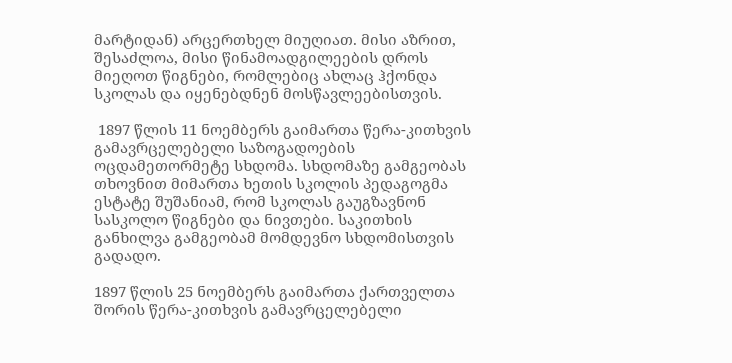მარტიდან) არცერთხელ მიუღიათ. მისი აზრით, შესაძლოა, მისი წინამოადგილეების დროს მიეღოთ წიგნები, რომლებიც ახლაც ჰქონდა სკოლას და იყენებდნენ მოსწავლეებისთვის.

 1897 წლის 11 ნოემბერს გაიმართა წერა-კითხვის გამავრცელებელი საზოგადოების ოცდამეთორმეტე სხდომა. სხდომაზე გამგეობას თხოვნით მიმართა ხეთის სკოლის პედაგოგმა ესტატე შუშანიამ, რომ სკოლას გაუგზავნონ სასკოლო წიგნები და ნივთები. საკითხის განხილვა გამგეობამ მომდევნო სხდომისთვის გადადო.

1897 წლის 25 ნოემბერს გაიმართა ქართველთა შორის წერა-კითხვის გამავრცელებელი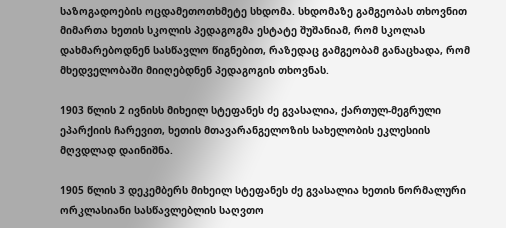საზოგადოების ოცდამეთოთხმეტე სხდომა. სხდომაზე გამგეობას თხოვნით მიმართა ხეთის სკოლის პედაგოგმა ესტატე შუშანიამ, რომ სკოლას დახმარებოდნენ სასწავლო წიგნებით, რაზედაც გამგეობამ განაცხადა, რომ მხედველობაში მიიღებდნენ პედაგოგის თხოვნას.

1903 წლის 2 ივნისს მიხეილ სტეფანეს ძე გვასალია, ქართულ-მეგრული ეპარქიის ჩარევით, ხეთის მთავარანგელოზის სახელობის ეკლესიის მღვდლად დაინიშნა.

1905 წლის 3 დეკემბერს მიხეილ სტეფანეს ძე გვასალია ხეთის ნორმალური ორკლასიანი სასწავლებლის საღვთო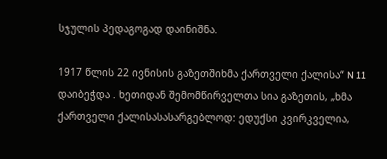სჯულის პედაგოგად დაინიშნა.

1917 წლის 22 ივნისის გაზეთშიხმა ქართველი ქალისა“ N 11 დაიბეჭდა . ხეთიდან შემომწირველთა სია გაზეთის, „ხმა ქართველი ქალისასასარგებლოდ: ედუქსი კვირკველია,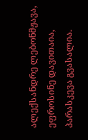ალექსანდრე ლებონმჟავა, ეფროსინე დავითაია, პარასკევა გვასალია.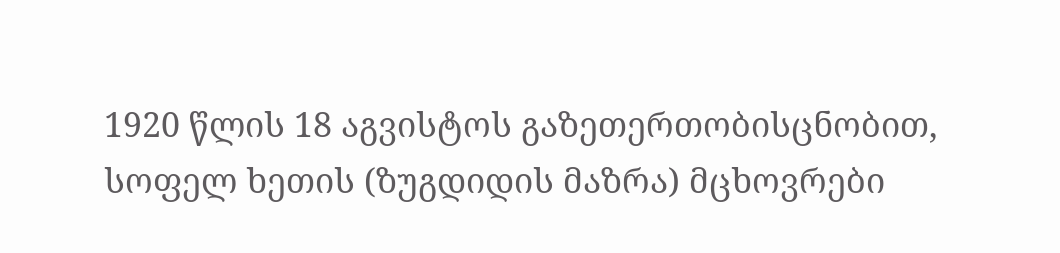1920 წლის 18 აგვისტოს გაზეთერთობისცნობით, სოფელ ხეთის (ზუგდიდის მაზრა) მცხოვრები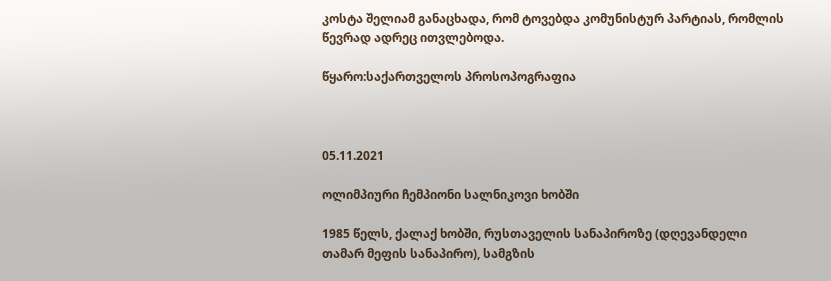კოსტა შელიამ განაცხადა, რომ ტოვებდა კომუნისტურ პარტიას, რომლის წევრად ადრეც ითვლებოდა.

წყარო:საქართველოს პროსოპოგრაფია



05.11.2021

ოლიმპიური ჩემპიონი სალნიკოვი ხობში

1985 წელს, ქალაქ ხობში, რუსთაველის სანაპიროზე (დღევანდელი თამარ მეფის სანაპირო), სამგზის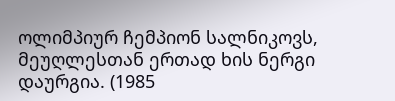ოლიმპიურ ჩემპიონ სალნიკოვს, მეუღლესთან ერთად ხის ნერგი დაურგია. (1985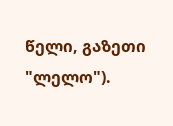წელი, გაზეთი "ლელო").